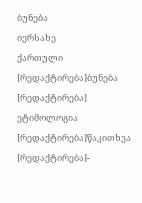ბუნება
იერსახე
ქართული
[რედაქტირება]ბუნება
[რედაქტირება]
ეტიმოლოგია
[რედაქტირება]წაკითხვა
[რედაქტირება]-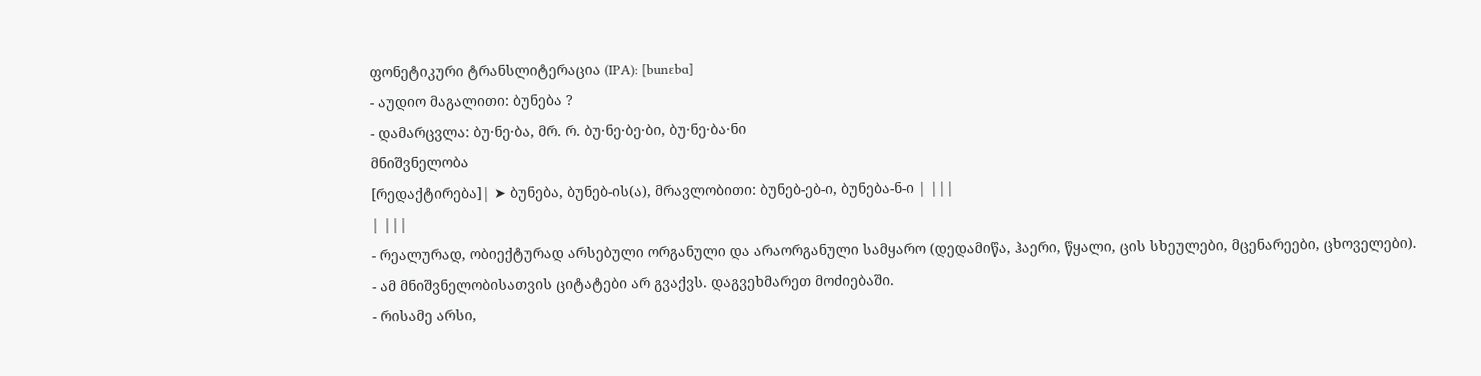ფონეტიკური ტრანსლიტერაცია (IPA): [bunɛbɑ]
- აუდიო მაგალითი: ბუნება ?
- დამარცვლა: ბუ·ნე·ბა, მრ. რ. ბუ·ნე·ბე·ბი, ბუ·ნე·ბა·ნი
მნიშვნელობა
[რედაქტირება]| ➤ ბუნება, ბუნებ-ის(ა), მრავლობითი: ბუნებ-ებ-ი, ბუნება-ნ-ი | |||
| |||
- რეალურად, ობიექტურად არსებული ორგანული და არაორგანული სამყარო (დედამიწა, ჰაერი, წყალი, ცის სხეულები, მცენარეები, ცხოველები).
- ამ მნიშვნელობისათვის ციტატები არ გვაქვს. დაგვეხმარეთ მოძიებაში.
- რისამე არსი,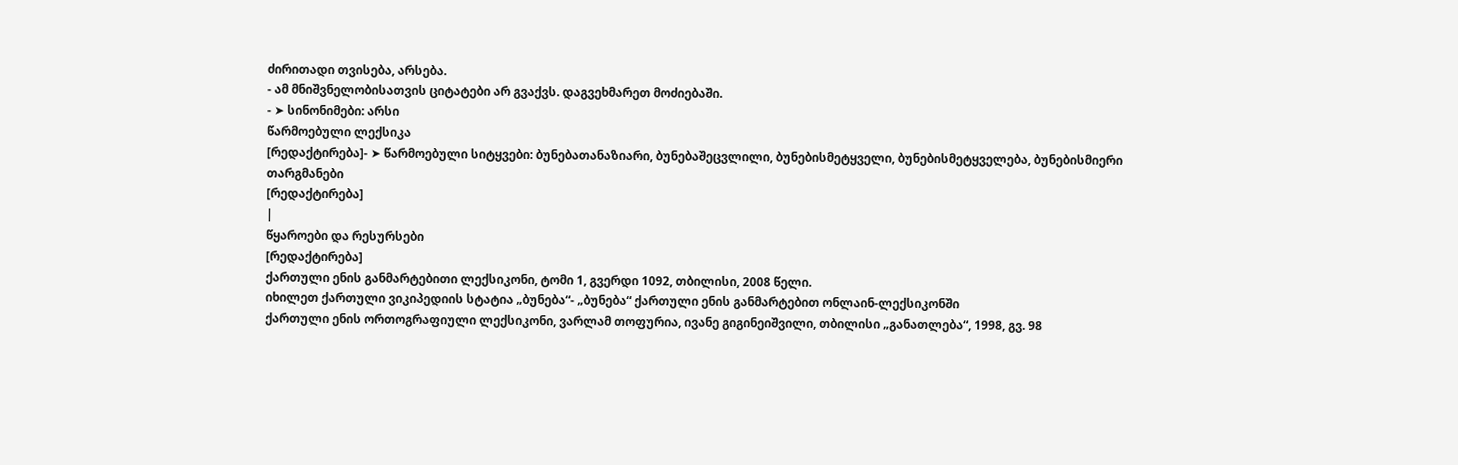ძირითადი თვისება, არსება.
- ამ მნიშვნელობისათვის ციტატები არ გვაქვს. დაგვეხმარეთ მოძიებაში.
- ➤ სინონიმები: არსი
წარმოებული ლექსიკა
[რედაქტირება]- ➤ წარმოებული სიტყვები: ბუნებათანაზიარი, ბუნებაშეცვლილი, ბუნებისმეტყველი, ბუნებისმეტყველება, ბუნებისმიერი
თარგმანები
[რედაქტირება]
|
წყაროები და რესურსები
[რედაქტირება]
ქართული ენის განმარტებითი ლექსიკონი, ტომი 1, გვერდი 1092, თბილისი, 2008 წელი.
იხილეთ ქართული ვიკიპედიის სტატია „ბუნება“- „ბუნება“ ქართული ენის განმარტებით ონლაინ-ლექსიკონში
ქართული ენის ორთოგრაფიული ლექსიკონი, ვარლამ თოფურია, ივანე გიგინეიშვილი, თბილისი „განათლება“, 1998, გვ. 98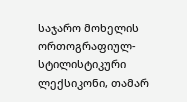საჯარო მოხელის ორთოგრაფიულ-სტილისტიკური ლექსიკონი, თამარ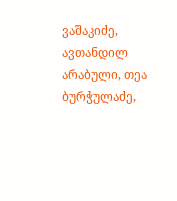ვაშაკიძე, ავთანდილ არაბული, თეა ბურჭულაძე,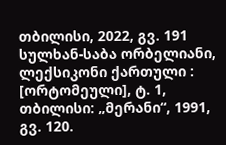თბილისი, 2022, გვ. 191
სულხან-საბა ორბელიანი, ლექსიკონი ქართული : [ორტომეული], ტ. 1, თბილისი: „მერანი“, 1991, გვ. 120.